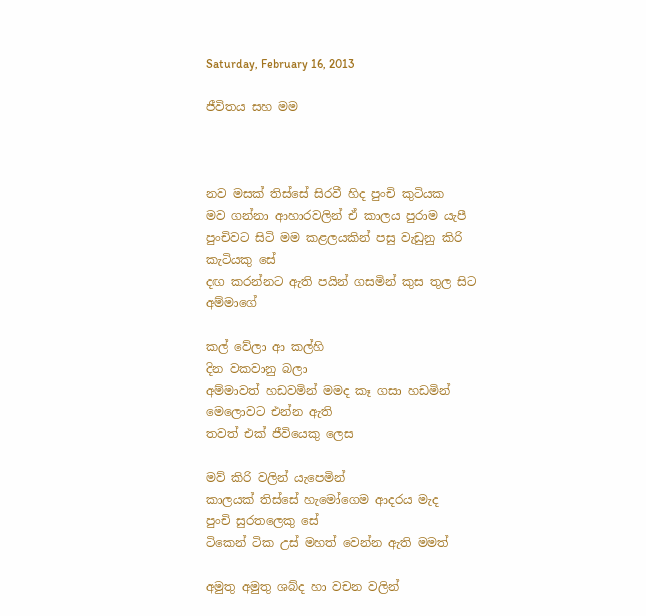Saturday, February 16, 2013

ජීවිතය සහ මම



නව මසක් තිස්සේ සිරවී හිද පුංචි කුටියක
මව ගන්නා ආහාරවලින් ඒ කාලය පුරාම යැපී
පුංචිවට සිටි මම කළලයකින් පසු වැඩුනු කිරි කැටියකු සේ
දඟ කරන්නට ඇති පයින් ගසමින් කුස තුල සිට අම්මාගේ

කල් වේලා ආ කල්හි
දින වකවානු බලා
අම්මාවත් හඩවමින් මමද කෑ ගසා හඩමින් මෙලොවට එන්න ඇති
තවත් එක් ජීවියෙකු ලෙස

මව් කිරි වලින් යැපෙමින්
කාලයක් තිස්සේ හැමෝගෙම ආදරය මැද
පුංචි සුරතලෙකු සේ
ටිකෙන් ටික උස් මහත් වෙන්න ඇති මමත්

අමුතු අමුතු ශබ්ද හා වචන වලින්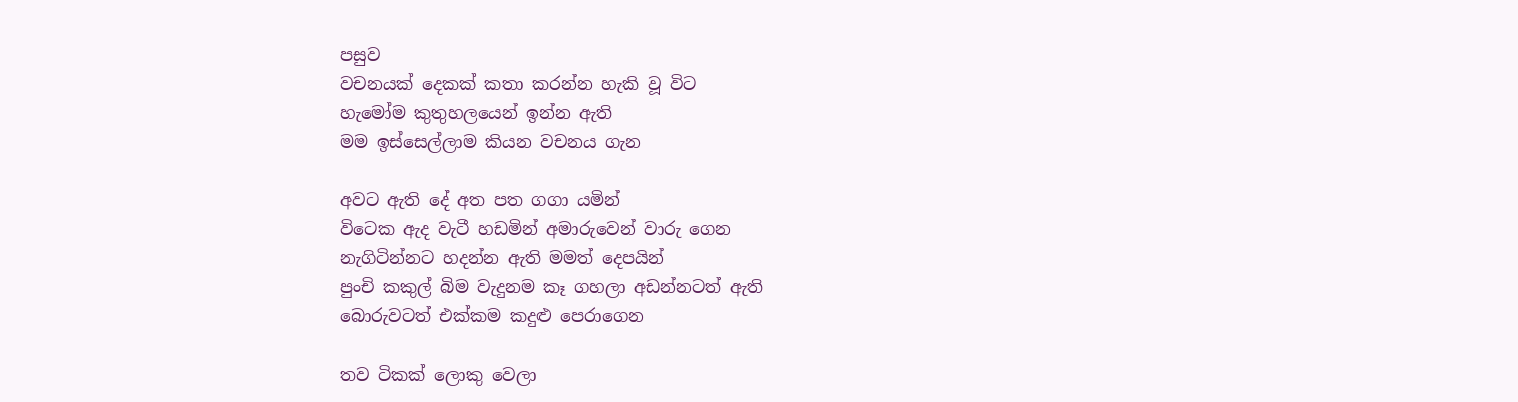පසුව
වචනයක් දෙකක් කතා කරන්න හැකි වූ විට
හැමෝම කුතුහලයෙන් ඉන්න ඇති
මම ඉස්සෙල්ලාම කියන වචනය ගැන

අවට ඇති දේ අත පත ගගා යමින්
විටෙක ඇද වැටී හඩමින් අමාරුවෙන් වාරු ගෙන
නැගිටින්නට හදන්න ඇති මමත් දෙපයින්
පුංචි කකුල් බිම වැදුනම කෑ ගහලා අඩන්නටත් ඇති
බොරුවටත් එක්කම කදුළු පෙරාගෙන

තව ටිකක් ලොකු වෙලා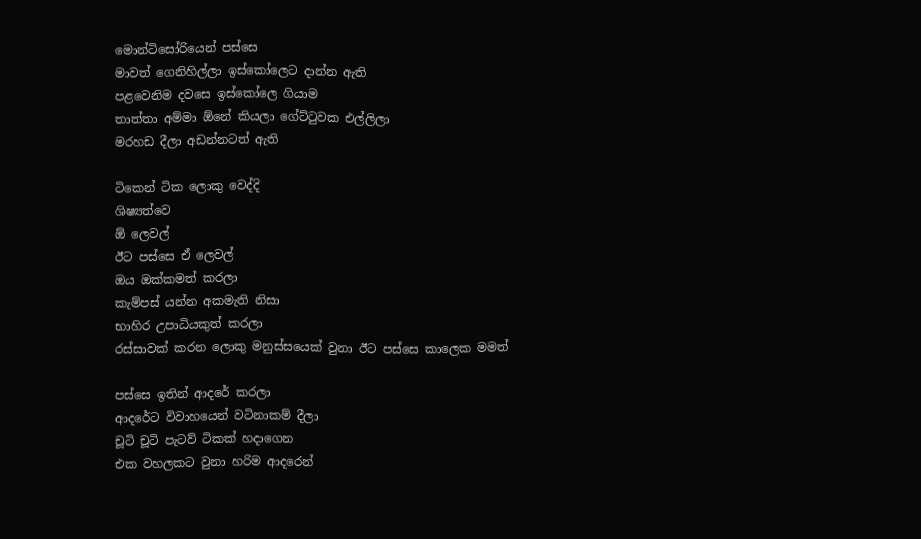මොන්ටිසෝරියෙන් පස්සෙ
මාවත් ගෙනිහිල්ලා ඉස්කෝලෙට දාන්න ඇති
පළවෙනිම දවසෙ ඉස්කෝලෙ ගියාම
තාත්තා අම්මා ඕනේ කියලා ගේට්ටුවක එල්ලිලා
මරහඩ දීලා අඩන්නටත් ඇති

ටිකෙන් ටික ලොකු වෙද්දි
ශිෂ්‍යත්වෙ
ඕ ලෙවල්
ඊට පස්සෙ ඒ ලෙවල්
ඔය ඔක්කමත් කරලා
කැම්පස් යන්න අකමැති නිසා
භාහිර උපාධියකුත් කරලා
රස්සාවක් කරන ලොකු මනුස්සයෙක් වුනා ඊට පස්සෙ කාලෙක මමත්

පස්සෙ ඉතින් ආදරේ කරලා
ආදරේට විවාහයෙන් වටිනාකම් දීලා
චූටි චූටි පැටව් ටිකක් හදාගෙන
එක වහලකට වුනා හරිම ආදරෙන්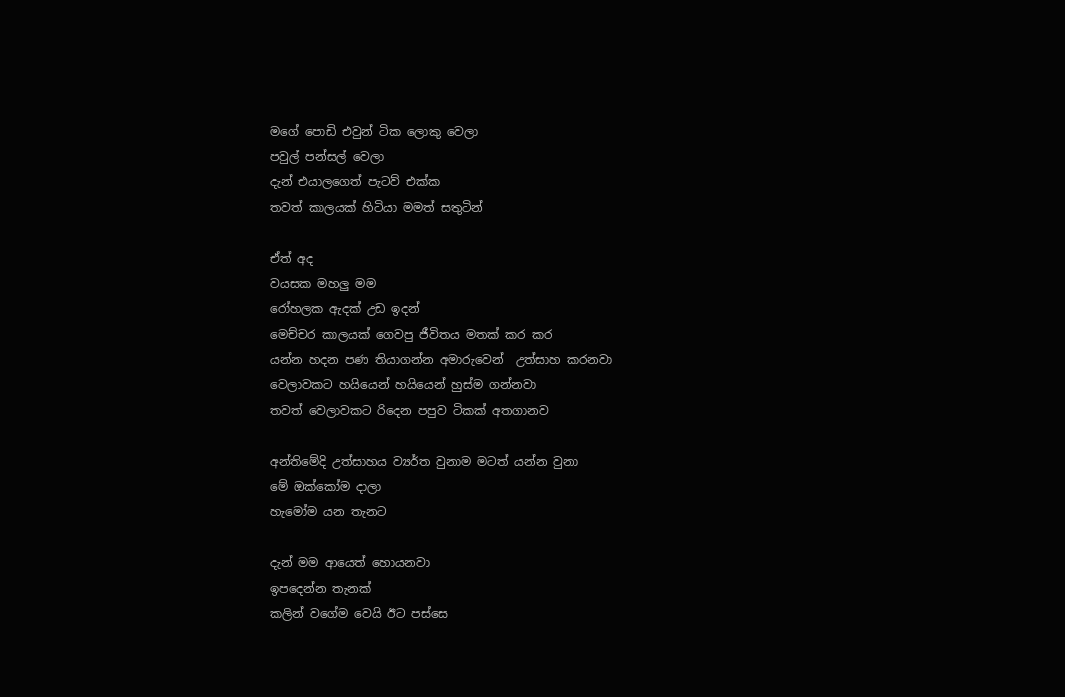මගේ පොඩි එවුන් ටික ලොකු වෙලා
පවුල් පන්සල් වෙලා
දැන් එයාලගෙත් පැටව් එක්ක
තවත් කාලයක් හිටියා මමත් සතුටින්

ඒත් අද
වයසක මහලු මම
රෝහලක ඇදක් උඩ ඉදන්
මෙච්චර කාලයක් ගෙවපු ජීවිතය මතක් කර කර
යන්න හදන පණ තියාගන්න අමාරුවෙන්  උත්සාහ කරනවා
වෙලාවකට හයියෙන් හයියෙන් හුස්ම ගන්නවා
තවත් වෙලාවකට රිදෙන පපුව ටිකක් අතගානව

අන්තිමේදි උත්සාහය ව්‍යර්ත වුනාම මටත් යන්න වුනා
මේ ඔක්කෝම දාලා
හැමෝම යන තැනට

දැන් මම ආයෙත් හොයනවා
ඉපදෙන්න තැනක්
කලින් වගේම වෙයි ඊට පස්සෙ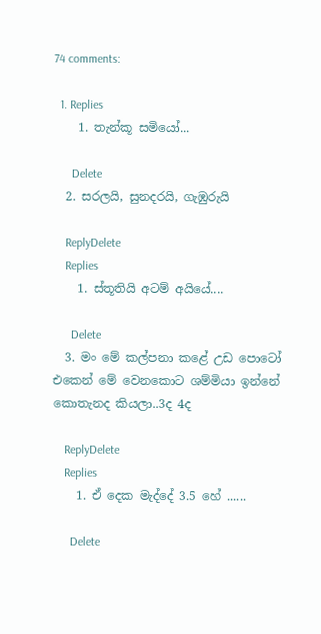74 comments:

  1. Replies
    1. තැන්කූ සමියෝ...

      Delete
  2. සරලයි, සුනදරයි, ගැඹුරුයි

    ReplyDelete
    Replies
    1. ස්තූතියි අටම් අයියේ....

      Delete
  3. මං මේ කල්පනා කළේ උඩ පොටෝ එකෙන් මේ වෙනකොට ශම්මියා ඉන්නේ කොතැනද කියලා..3ද 4ද

    ReplyDelete
    Replies
    1. ඒ දෙක මැද්දේ 3.5 හේ ......

      Delete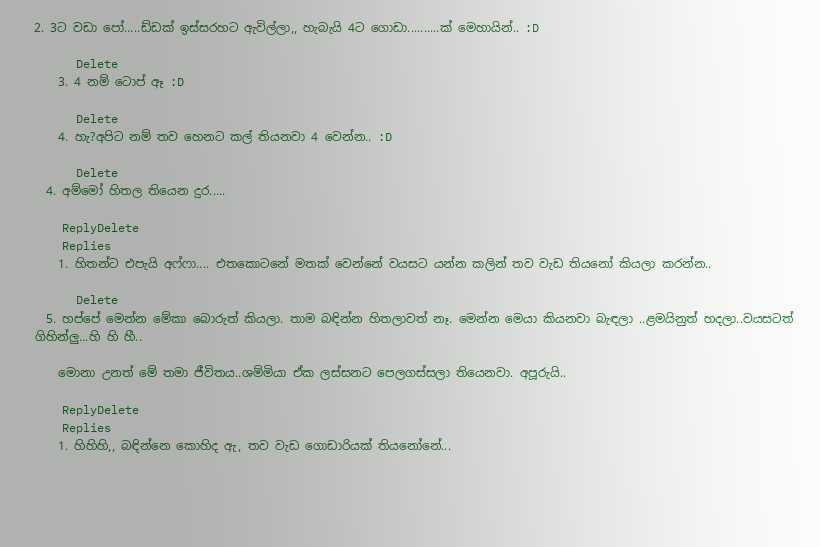2. 3ට වඩා පෝ.....ඩ්ඩක් ඉස්සරහට ඇවිල්ලා,, හැබැයි 4ට ගොඩා..........ක් මෙහායින්.. :D

      Delete
    3. 4 නම් ටොප් ඈ :D

      Delete
    4. හැ?අපිට නම් තව හෙනට කල් තියනවා 4 වෙන්න.. :D

      Delete
  4. අම්මෝ හිතල තියෙන දුර.....

    ReplyDelete
    Replies
    1. හිතන්ට එපැයි අෆ්ෆා.... එතකොටනේ මතක් වෙන්නේ වයසට යන්න කලින් තව වැඩ තියනෝ කියලා කරන්න..

      Delete
  5. හප්පේ මෙන්න මේකා බොරුත් කියලා. තාම බඳින්න හිතලාවත් නෑ. මෙන්න මෙයා කියනවා බැඳලා ..ළමයිනුත් හදලා..වයසටත් ගිහින්ලු...හි හි හී..

    මොනා උනත් මේ තමා ජීවිතය..ශම්මියා ඒක ලස්සනට පෙලගස්සලා තියෙනවා. අපූරුයි..

    ReplyDelete
    Replies
    1. හිහිහි,, බඳින්නෙ කොහිද ඇ, තව වැඩ ගොඩාරියක් තියනෝනේ...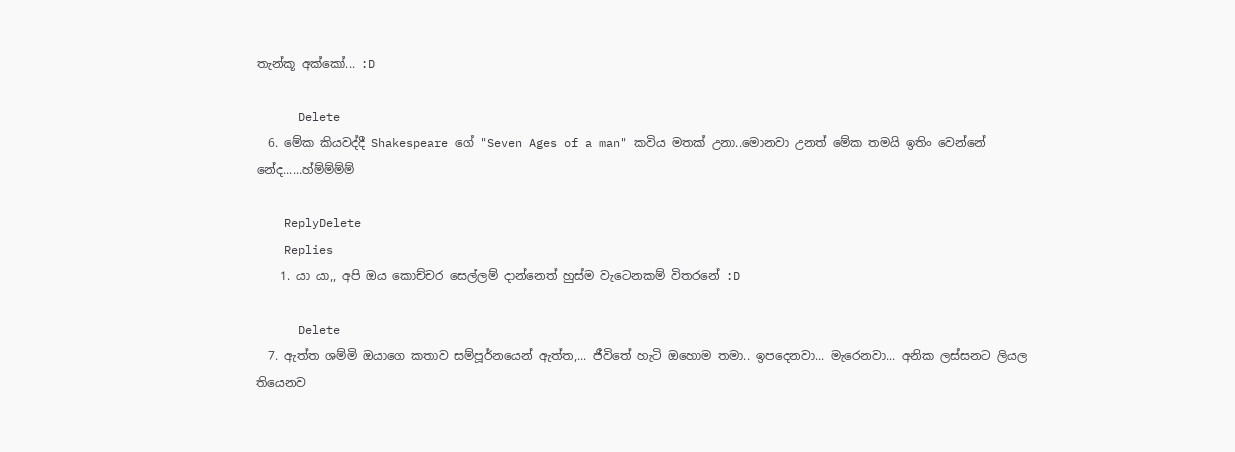තැන්කූ අක්කෝ... :D

      Delete
  6. මේක කියවද්දී Shakespeare ගේ "Seven Ages of a man" කවිය මතක් උනා..මොනවා උනත් මේක තමයි ඉතිං වෙන්නේ නේද......හ්ම්ම්ම්ම්

    ReplyDelete
    Replies
    1. යා යා,, අපි ඔය කොච්චර සෙල්ලම් දාන්නෙත් හුස්ම වැටෙනකම් විතරනේ :D

      Delete
  7. ඇත්ත ශම්මි ඔයාගෙ කතාව සම්පූර්නයෙන් ඇත්ත,... ජීවිතේ හැටි ඔහොම තමා.. ඉපදෙනවා... මැරෙනවා... අනික ලස්සනට ලියල තියෙනව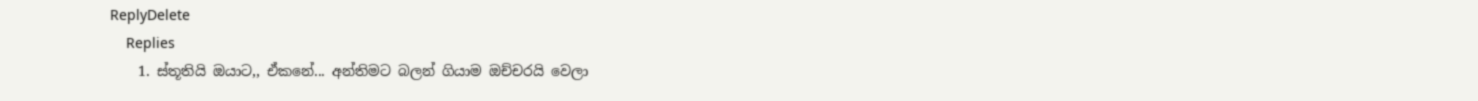ReplyDelete
    Replies
    1. ස්තූතියි ඔයාට,, ඒකනේ... අන්තිමට බලන් ගියාම ඔච්චරයි වෙලා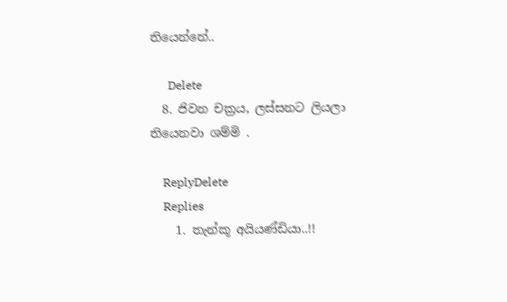තියෙන්නේ..

      Delete
  8. ජිවන චක්‍රය, ලස්සනට ලියලා තියෙනවා ශම්මි .

    ReplyDelete
    Replies
    1. තැන්කූ අයියණ්ඩියා..!!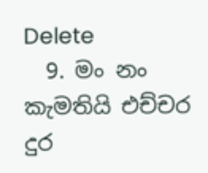Delete
  9. මං නං කැමතියි එච්චර දුර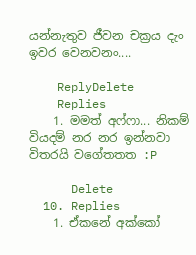යන්නැතුව ජීවන චක්‍රය දැං ඉවර වෙනවනං....

    ReplyDelete
    Replies
    1. මමත් අෆ්ෆා... නිකම් වියදම් නර නර ඉන්නවා විතරයි වගේතතත :P

      Delete
  10. Replies
    1. ඒකනේ අක්කෝ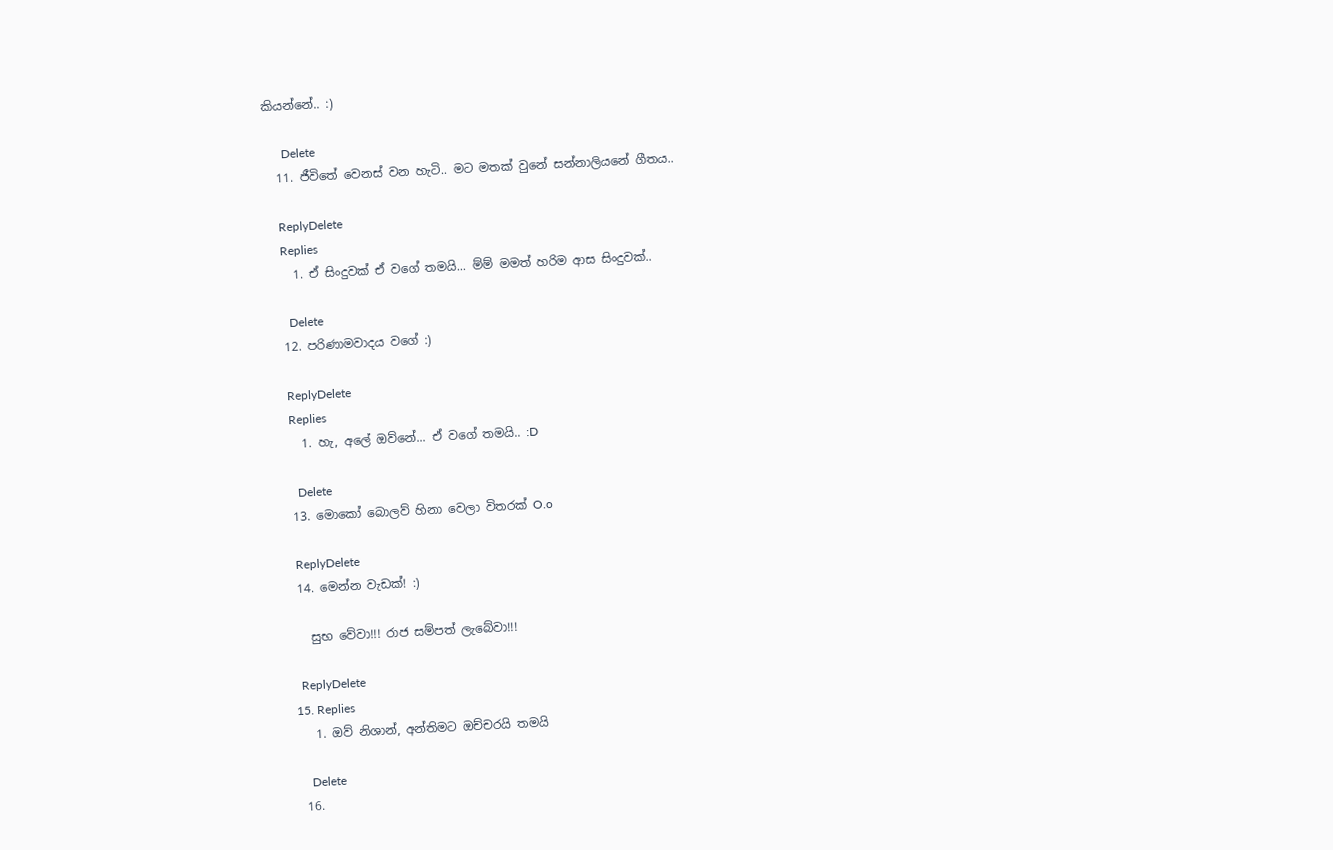කියන්නේ.. :)

      Delete
  11. ජීවිතේ වෙනස් වන හැටි.. මට මතක් වුනේ සන්නාලියනේ ගීතය..

    ReplyDelete
    Replies
    1. ඒ සිංදුවක් ඒ වගේ තමයි... ම්ම් මමත් හරිම ආස සිංදුවක්..

      Delete
  12. පරිණාමවාදය වගේ :)

    ReplyDelete
    Replies
    1. හැ, අලේ ඔව්නේ... ඒ වගේ තමයි.. :D

      Delete
  13. මොකෝ බොලව් හිනා වෙලා විතරක් O.o

    ReplyDelete
  14. මෙන්න වැඩක්! :)

    සුභ වේවා!!! රාජ සම්පත් ලැබේවා!!!

    ReplyDelete
  15. Replies
    1. ඔව් නිශාන්, අන්තිමට ඔච්චරයි තමයි

      Delete
  16.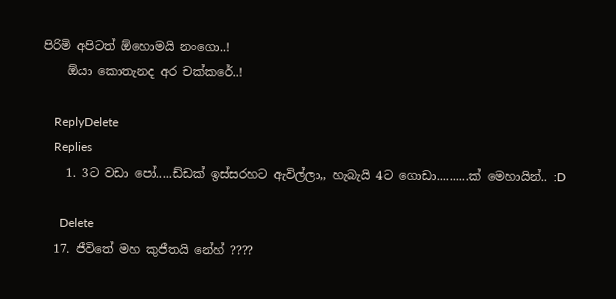පිරිමි අපිටත් ඕහොමයි නංගො..!
    ඕයා කොතැනද අර චක්කරේ..!

    ReplyDelete
    Replies
    1. 3ට වඩා පෝ.....ඩ්ඩක් ඉස්සරහට ඇවිල්ලා,, හැබැයි 4ට ගොඩා..........ක් මෙහායින්.. :D

      Delete
  17. ජීවිතේ මහ කුජීතයි නේහ් ????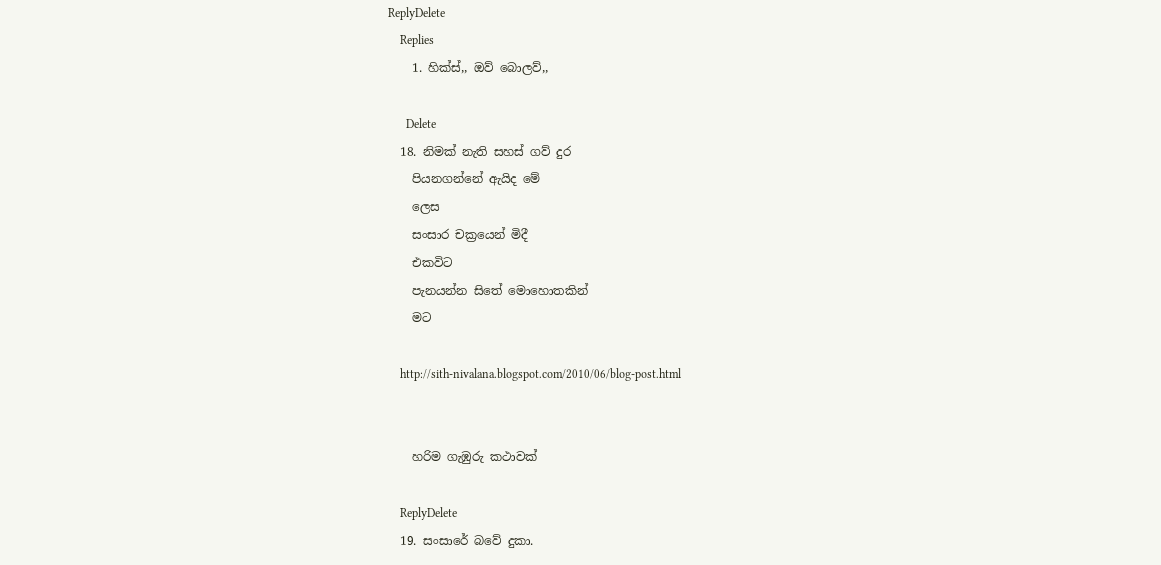ReplyDelete
    Replies
    1. හික්ස්,, ඔව් බොලව්,,

      Delete
  18. නිමක් නැති සහස් ගව් දුර
    පියනගන්නේ ඇයිද මේ
    ලෙස
    සංසාර චක්‍රයෙන් මිදී
    එකවිට
    පැනයන්න සිතේ මොහොතකින්
    මට

    http://sith-nivalana.blogspot.com/2010/06/blog-post.html


    හරිම ගැඹුරු කථාවක්

    ReplyDelete
  19. සංසාරේ බවේ දුකා.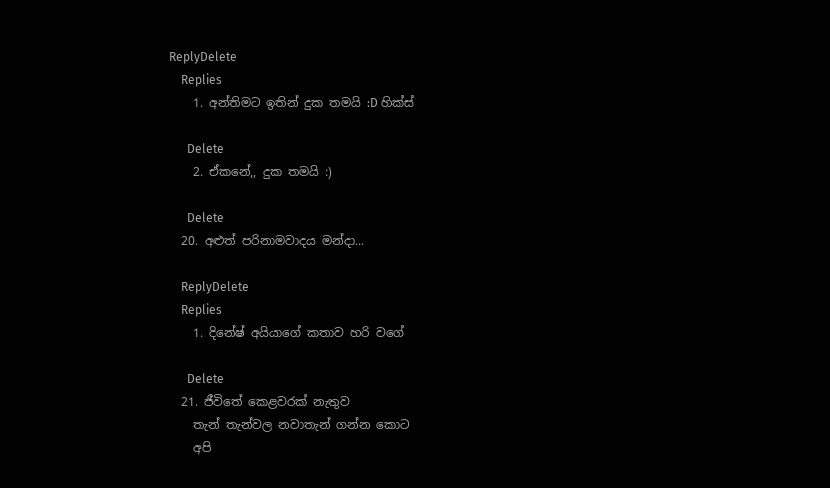ReplyDelete
    Replies
    1. අන්තිමට ඉතින් දුක තමයි :D හික්ස්

      Delete
    2. ඒකනේ,, දුක තමයි :)

      Delete
  20. අළුත් පරිනාමවාදය මන්දා...

    ReplyDelete
    Replies
    1. දිනේෂ් අයියාගේ කතාව හරි වගේ

      Delete
  21. ජීවිතේ කෙළවරක් නැතුව
    තැන් තැන්වල නවාතැන් ගන්න කොට
    අපි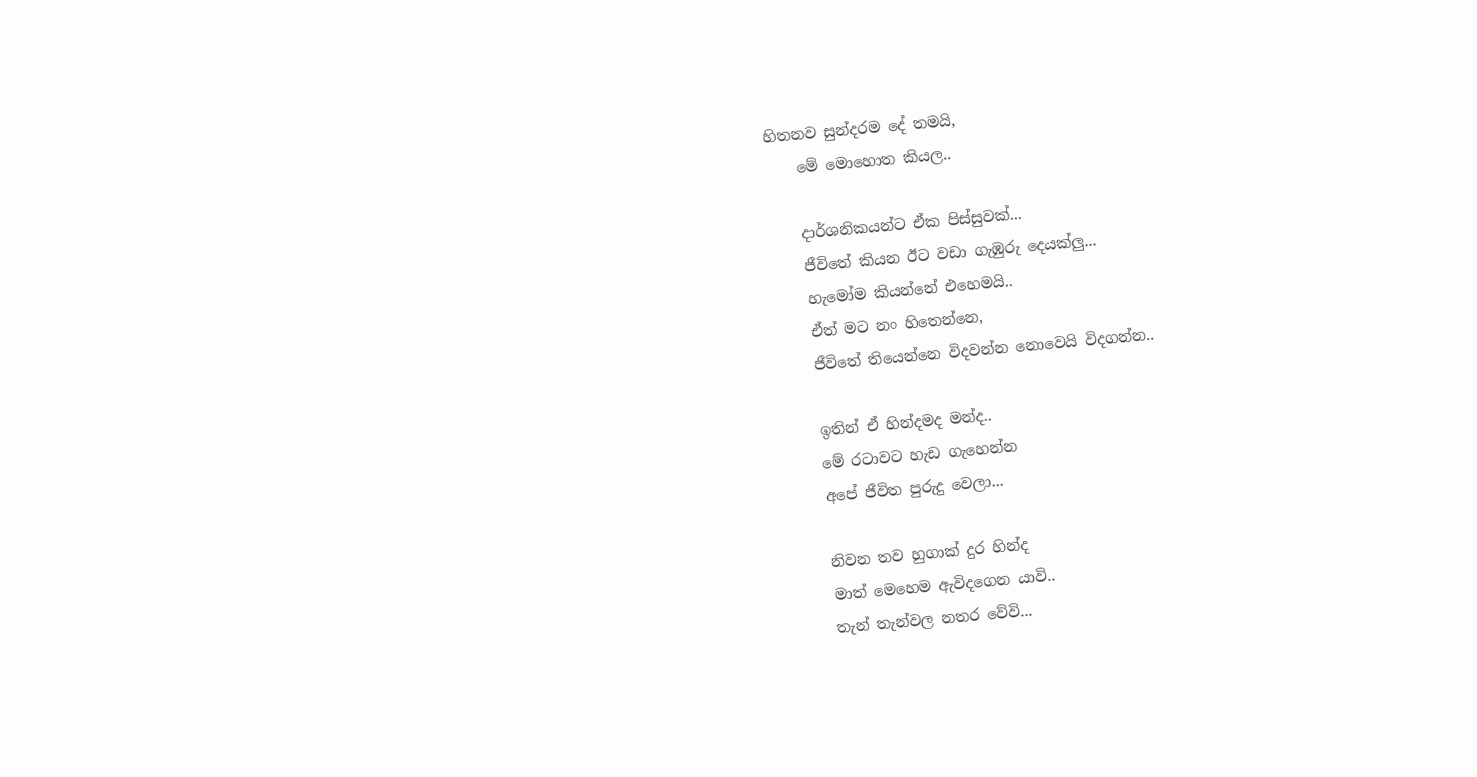හිතනව සුන්දරම දේ තමයි,
    මේ මොහොත කියල..

    දාර්ශනිකයන්ට ඒක පිස්සුවක්...
    ජීවිතේ කියන ඊට වඩා ගැඹුරු දෙයක්ලු...
    හැමෝම කියන්නේ එහෙමයි..
    ඒත් මට නං හිතෙන්නෙ,
    ජීවිතේ තියෙන්නෙ විදවන්න නොවෙයි විදගන්න..

    ඉතින් ඒ හින්දමද මන්ද..
    මේ රටාවට හැඩ ගැහෙන්න
    අපේ ජීවිත පුරුදු වෙලා...

    නිවන තව හුගාක් දුර හින්ද
    මාත් මෙහෙම ඇවිදගෙන යාවි..
    තැන් තැන්වල නතර වේවි...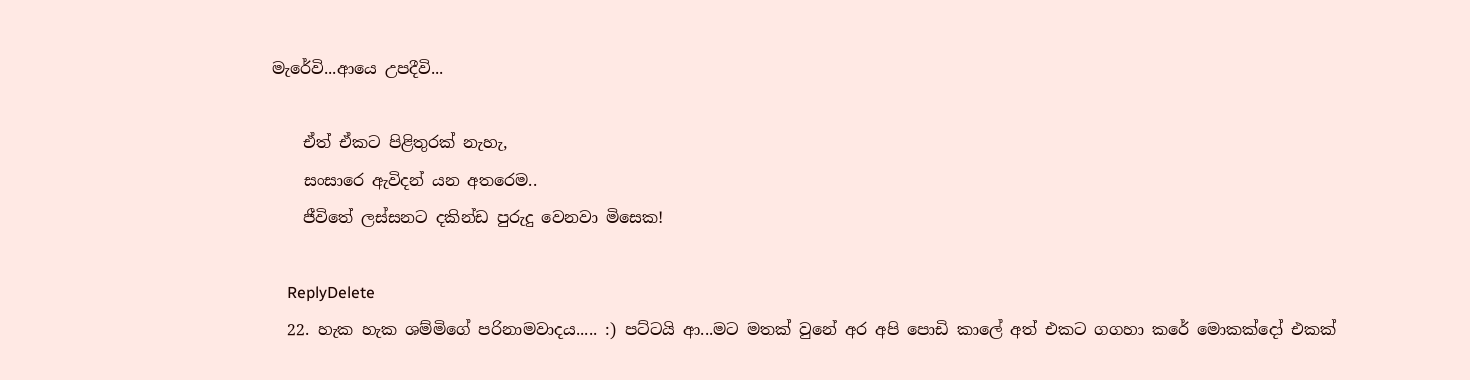මැරේවි...ආයෙ උපදීවි...

    ඒත් ඒකට පිළිතුරක් නැහැ,
    සංසාරෙ ඇවිදන් යන අතරෙම..
    ජීවිතේ ලස්සනට දකින්ඩ පුරුදු වෙනවා මිසෙක!

    ReplyDelete
  22. හැක හැක ශම්මිගේ පරිනාමවාදය..... :) පට්ටයි ආ...මට මතක් වුනේ අර අපි පොඩි කාලේ අත් එකට ගගහා කරේ මොකක්දෝ එකක්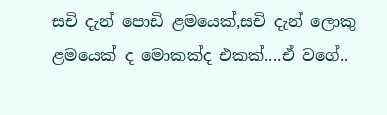සචි දැන් පොඩි ළමයෙක්,සචි දැන් ලොකු ළමයෙක් ද මොකක්ද එකක්....ඒ වගේ..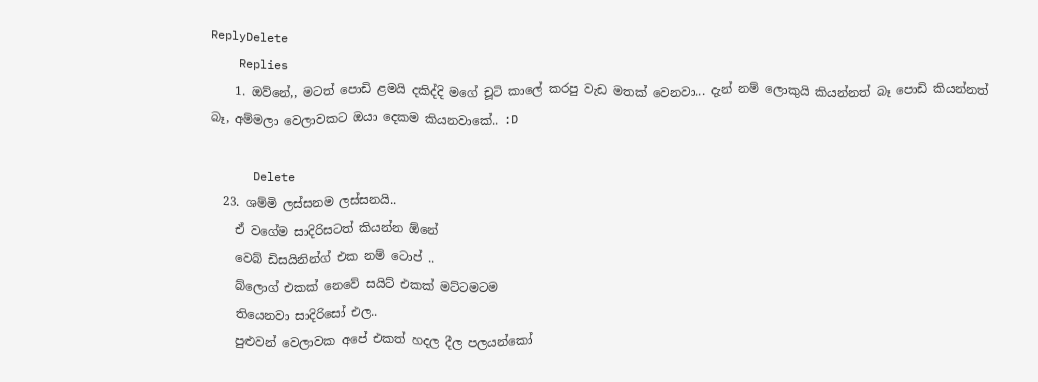ReplyDelete
    Replies
    1. ඔව්නේ,, මටත් පොඩි ළමයි දකිද්දි මගේ චූටි කාලේ කරපු වැඩ මතක් වෙනවා... දැන් නම් ලොකුයි කියන්නත් බෑ පොඩි කියන්නත් බෑ, අම්මලා වෙලාවකට ඔයා දෙකම කියනවාකේ.. :D

      Delete
  23. ශම්මි ලස්සනම ලස්සනයි..
    ඒ වගේම සාදිරිසටත් කියන්න ඕනේ
    වෙබ් ඩිසයිනින්ග් එක නම් ටොප් ..
    බ්ලොග් එකක් නෙවේ සයිට් එකක් මට්ටමටම
    තියෙනවා සාදිරිසෝ එල..
    පුළුවන් වෙලාවක අපේ එකත් හදල දීල පලයන්කෝ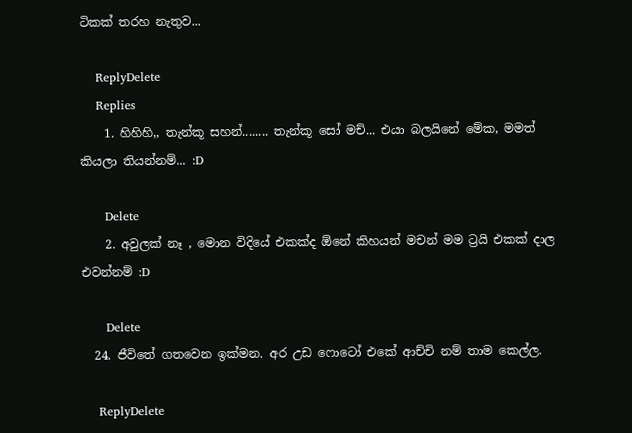ටිකක් තරහ නැතුව...

    ReplyDelete
    Replies
    1. හිහිහි,, තැන්කූ සහන්........ තැන්කූ සෝ මච්... එයා බලයිනේ මේක, මමත් කියලා තියන්නම්... :D

      Delete
    2. අවුලක් නෑ , මොන විදියේ එකක්ද ඕනේ කිහයන් මචන් මම ට්‍රයි එකක් දාල එවන්නම් :D

      Delete
  24. ජීවිතේ ගතවෙන ඉක්මන. අර උඩ ෆොටෝ එකේ ආච්චි නම් තාම කෙල්ල.

    ReplyDelete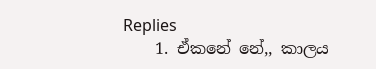Replies
    1. ඒකනේ නේ,, කාලය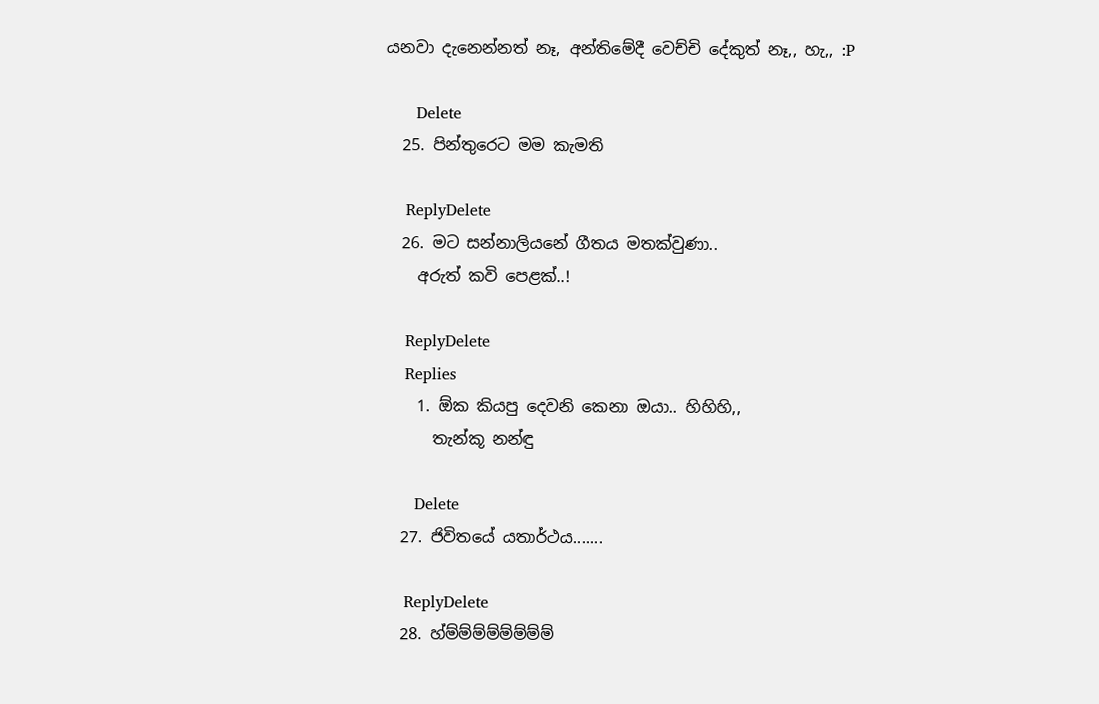යනවා දැනෙන්නත් නෑ, අන්තිමේදී වෙච්චි දේකුත් නෑ,, හැ,, :P

      Delete
  25. පින්තුරෙට මම කැමති

    ReplyDelete
  26. මට සන්නාලියනේ ගීතය මතක්වුණා..
    අරුත් කවි පෙළක්..!

    ReplyDelete
    Replies
    1. ඕක කියපු දෙවනි කෙනා ඔයා.. හිහිහි,,
      තැන්කූ නන්ඳු

      Delete
  27. ජිවිතයේ යතාර්ථය.......

    ReplyDelete
  28. හ්ම්ම්ම්ම්ම්ම්ම්ම්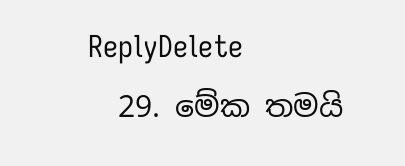ReplyDelete
  29. මේක තමයි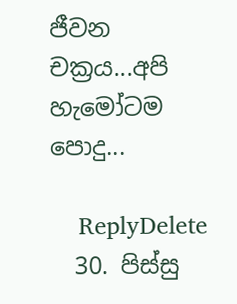ජීවන චක්‍ර‍ය...අපි හැමෝටම පොදු...

    ReplyDelete
  30. පිස්සු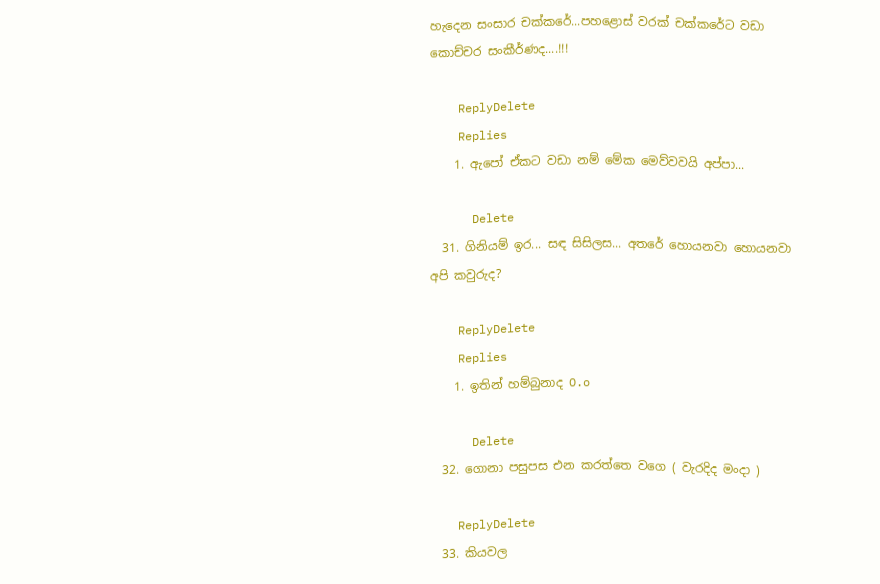හැදෙන සංසාර චක්කරේ...පහළොස් වරක් චක්කරේට වඩා කොච්චර සංකීර්ණද....!!!

    ReplyDelete
    Replies
    1. ඇපෝ ඒකට වඩා නම් මේක මෙව්වවයි අප්පා...

      Delete
  31. ගිනියම් ඉර... සඳ සිසිලස... අතරේ හොයනවා හොයනවා අපි කවුරුද?

    ReplyDelete
    Replies
    1. ඉතින් හම්බුනාද O.o

      Delete
  32. ගොනා පසුපස එන කරත්තෙ වගෙ ( වැරදිද මංදා )

    ReplyDelete
  33. කියවල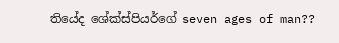තියේද ශේක්ස්පියර්ගේ seven ages of man??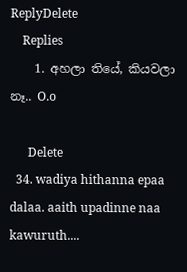ReplyDelete
    Replies
    1. අහලා තියේ, කියවලා නෑ.. O.o

      Delete
  34. wadiya hithanna epaa dalaa. aaith upadinne naa kawuruth....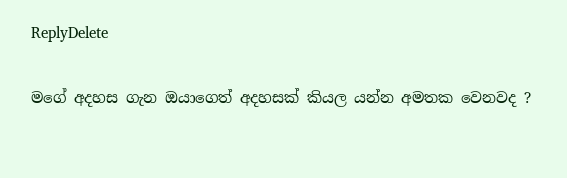ReplyDelete

මගේ අදහස ගැන ඔයාගෙත් අදහසක් කියල යන්න අමතක වෙනවද ?